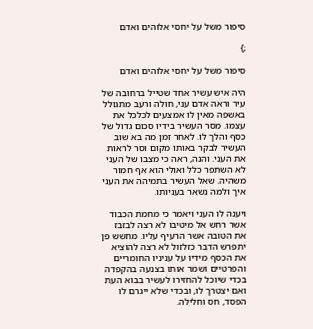סיפור משל על יחסי אלוהים ואדם

;}

סיפור משל על יחסי אלוהים ואדם

היה איש עשיר אחד שטייל ברחובה של עיר וראה אדם עני, חולה ורעב מתגולל באשפה מאין לו אמצעים לכלכל את עצמו. מסר העשיר בידיו סכום גדול של כסף והלך לו. לאחר זמן מה בא שוב העשיר לבקר באותו מקום וסר לראות את העני. והנה, ראה כי מצבו של העני לא השתפר כלל ואולי הוא אף חמור משהיה. שאל העשיר בתמיהה את העני איך ולמה נשאר בעניותו.

ויענה לו העני ויאמר כי מחמת הכבוד אשר רחש אל מיטיבו לא רצה לבזבז את הטובה אשר הרעיף עליו. מחשש פן יתפרש הדבר כזלזול לא רצה להוציא את הכסף מידיו על עניניו החומריים והפרטיים ושמר אותו בצנעה בהקפדה בכדי שיוכל להחזירו לעשיר בבוא העת ואם יצטרך לו, ובכדי שלא ייגרם לו הפסד, חס וחלילה.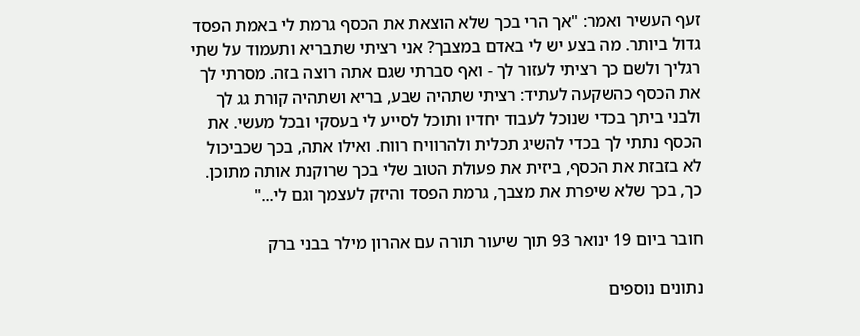זעף העשיר ואמר: "אך הרי בכך שלא הוצאת את הכסף גרמת לי באמת הפסד גדול ביותר. מה בצע יש לי באדם במצבך? אני רציתי שתבריא ותעמוד על שתי רגליך ולשם כך רציתי לעזור לך - ואף סברתי שגם אתה רוצה בזה. מסרתי לך את הכסף כהשקעה לעתיד: רציתי שתהיה שבע, בריא ושתהיה קורת גג לך ולבני ביתך בכדי שנוכל לעבוד יחדיו ותוכל לסייע לי בעסקי ובכל מעשי. את הכסף נתתי לך בכדי להשיג תכלית ולהרוויח רווח. ואילו אתה, בכך שכביכול לא בזבזת את הכסף, ביזית את פעולת הטוב שלי בכך שרוקנת אותה מתוכן. כך, בכך שלא שיפרת את מצבך, גרמת הפסד והיזק לעצמך וגם לי..."

חובר ביום 19 ינואר 93 תוך שיעור תורה עם אהרון מילר בבני ברק

נתונים נוספים